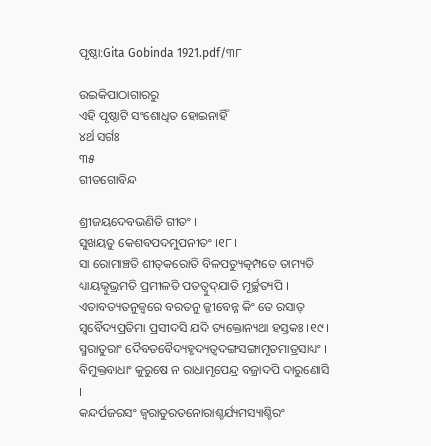ପୃଷ୍ଠା:Gita Gobinda 1921.pdf/୩୮

ଉଇକିପାଠାଗାର‌ରୁ
ଏହି ପୃଷ୍ଠାଟି ସଂଶୋଧିତ ହୋଇନାହିଁ
୪ର୍ଥ ସର୍ଗଃ
୩୫
ଗୀତଗୋବିନ୍ଦ

ଶ୍ରୀଜୟଦେବଭଣିତି ଗୀତଂ ।
ସୁଖୟତୁ କେଶବପଦମୁପନୀତଂ ।୧୮।
ସା ରୋମାଞ୍ଚତି ଶୀତ୍‌କରୋତି ବିଳପତ୍ୟୁତ୍କମ୍ପତେ ତାମ୍ୟତି
ଧ୍ୟାୟଭ୍ୱୁଭ୍ରମତି ପ୍ରମୀଳତି ପତ‌ତ୍ୱୁଦ୍‌ଯାତି ମୂର୍ଚ୍ଛତ୍ୟପି ।
ଏତାବତ୍ୟତନୁଜ୍ୱରେ ବରତନୁ ଜ୍ଜୀବେନ୍ନ କିଂ ତେ ରସାତ୍
ସ୍ୱର୍ବୈଦ୍ୟପ୍ରତିମା ପ୍ରସୀଦସି ଯଦି ତ୍ୟକ୍ତୋନ୍ୟଥା ହସ୍ତକଃ ।୧୯।
ସ୍ମରାତୁରାଂ ଦୈବତବୈଦ୍ୟହୃଦ୍ୟତ୍ୱଦଙ୍ଗସଙ୍ଗାମୃତମାତ୍ରସାଧ୍ୟଂ ।
ବିମୁକ୍ତବାଧାଂ କୁରୁଷେ ନ ରାଧାମୃପେନ୍ଦ୍ର ବଜ୍ରାଦପି ଦାରୁଣୋସି ।
କନ୍ଦର୍ପଜରସଂ ଜ୍ୱରାତୁରତନୋରାଶ୍ଚର୍ଯ୍ୟମସ୍ୟାଶ୍ଚିରଂ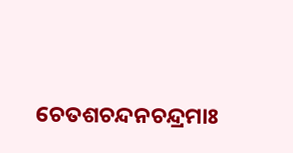ଚେତଶଚନ୍ଦନ‌ଚନ୍ଦ୍ରମାଃ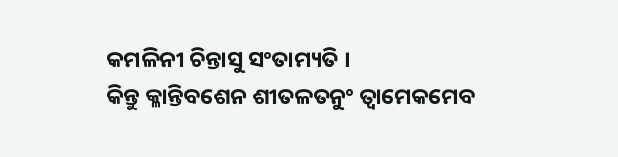କମଳିନୀ ଚିନ୍ତାସୁ ସଂତାମ୍ୟତି ।
କିନ୍ତୁ କ୍ଳାନ୍ତିବଶେନ ଶୀତଳତନୁଂ ତ୍ୱାମେକମେବ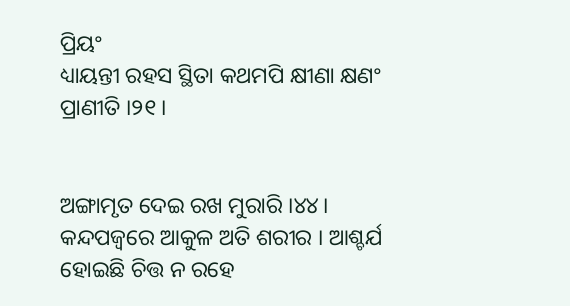ପ୍ରିୟଂ
ଧ୍ୟାୟନ୍ତୀ ରହସ ସ୍ଥିତା କଥମ‌ପି କ୍ଷୀଣା କ୍ଷଣଂ ପ୍ରାଣୀତି ।୨୧।


ଅଙ୍ଗାମୃତ ଦେଇ ରଖ ମୁରାରି ।୪୪। କନ୍ଦପଜ୍ୱରେ ଆକୁଳ ଅତି ଶରୀର । ଆଶ୍ଚର୍ଯ ହୋଇଛି ଚିତ୍ତ ନ ରହେ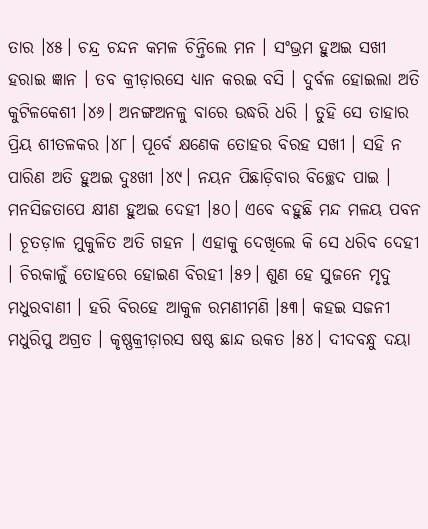ତାର ।୪୫। ଚନ୍ଦ୍ର ଚନ୍ଦନ କମଳ ଚିନ୍ତିଲେ ମନ । ସଂଭ୍ରମ ହୁଅଇ ସ‌ଖୀ ହରାଇ ଜ୍ଞାନ । ତବ କ୍ରୀଡ଼ାରସେ ଧ୍ୟାନ କରଇ ବସି । ଦୁର୍ବଳ ହୋଇଲା ଅତି କୁଟିଳକେଶୀ ।୪୬। ଅନଙ୍ଗଅନଳୁ ବାରେ ଉଦ୍ଧରି ଧରି । ତୁହି ସେ ତାହାର ପ୍ରିୟ ଶୀତଳକର ।୪୮। ପୂର୍ବେ କ୍ଷଣେକ ତୋହର ବିରହ ସ‌ଖୀ । ସ‌ହି ନ ପାରିଣ ଅତି ହୁଅଇ ଦୁଃଖୀ ।୪୯। ନୟନ ପିଛାଡ଼ିବାର ବିଚ୍ଛେଦ ପାଇ । ମନସିଜତାପେ କ୍ଷୀଣ ହୁଅଇ ଦେହୀ ।୫୦। ଏବେ ବହୁଛି ମନ୍ଦ ମଳୟ ପବନ । ଚୂତଡ଼ାଳ ମୁକୁଳିତ ଅତି ଗ‌ହନ । ଏହାକୁ ଦେଖିଲେ କି ସେ ଧରିବ ଦେହୀ । ଚିରକାଳୁଁ ତୋହରେ ହୋଇଣ ବିରହୀ ।୫୨। ଶୁଣ ହେ ସୁଜନେ ମୃଦୁ ମଧୁରବାଣୀ । ହରି ବିରହେ ଆକୁଳ ରମଣୀମଣି ।୫୩। କ‌ହଇ ସଜନୀ ମଧୁରିପୁ ଅଗ୍ରତ । କୃଷ୍ଣକ୍ରୀଡ଼ାରସ ଷଷ୍ଠ ଛାନ୍ଦ ଉକତ ।୫୪। ଦୀଦବନ୍ଧୁ ଦୟା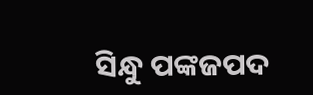ସିନ୍ଧୁ ପଙ୍କଜପଦ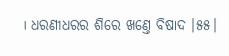। ଧରଣୀଧରର ଶିରେ ଖଣ୍ତେ ବିଷାଦ ।୫୫।